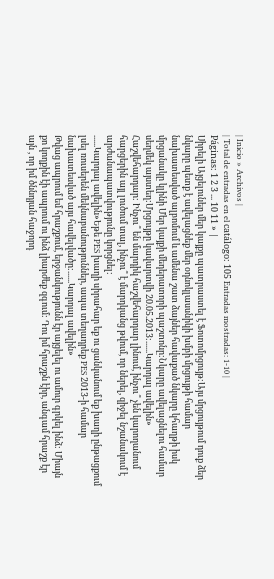| Inicio » Archivos |
| Total de entradas en el catálogo: 105 Entradas mostradas: 1-10 |
Páginas: 1 2 3 ... 10 11 » |
Սիրելի Այցելուներ մեր կայքը պատրաստել է Ֆոտոմրցույթ:Այս մրցույթում դուք ձեր նկարը պետք է ավելացնեք մեր օդնոկլասսնիկի խմբի մրցույթի համար նախատեսված ալբոմում և ամենա շատ ձայներ հավաքած նկարը կհաղթի իսկ մրցանակը կլինի Մեր կայքի մեդերատորի պաշտոնը:Նկարը ավելացնելու համար սեղմեկ այստեղ:Մրցույթը կավարտվի 20.05.2013:......Կարդալ ավելին»
Հաշվեհարդար: Ինչու՞ են մարդիկ հաշվեհարդար լինում, ինչու՞ չեն կարողանում հարցերին այլ լուծում տալ, ինչու՞ է մարդկանց թվում, որ ներել, զիջել նշանակում է արժանապատվությունը կորցնել:
......Կարդալ ավելին»Եթե PES խաղի սիրահար եք ու ցանկանում եք խաղի ընթացքում լսել ռուսերեն մեկնաբանություններ, ապա տեղադրեք PES 2013-ի համար նախատեսված այս հավելվածը:......Կարդալ ավելին»
Թվաց ապրում եմ հրաշքում, երջանկությունն էր այցելել ու ամուր գրկել ինձ: Միայն քո կողքին էի ապրում ու ինձ լիարժեք զգում: Դու իմ հրաշքն էիր, անգամ հրաշք էր այն , որ իմ ծննդյան հաջորդ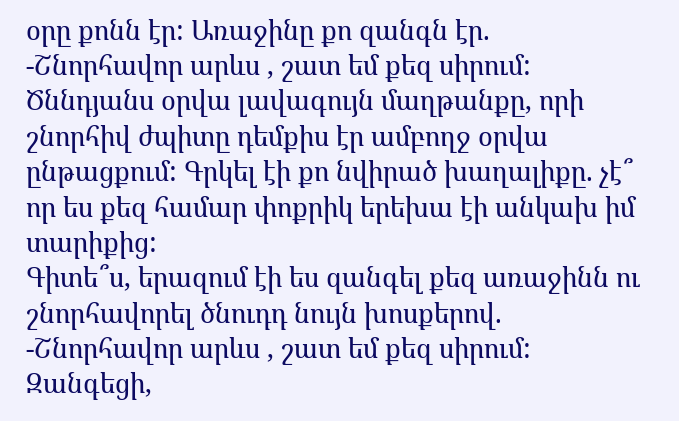օրը քոնն էր: Առաջինը քո զանգն էր.
-Շնորհավոր արևս , շատ եմ քեզ սիրում:
Ծննդյանս օրվա լավագույն մաղթանքը, որի շնորհիվ ժպիտը դեմքիս էր ամբողջ օրվա ընթացքում: Գրկել էի քո նվիրած խաղալիքը. չէ՞ որ ես քեզ համար փոքրիկ երեխա էի անկախ իմ տարիքից:
Գիտե՞ս, երազում էի ես զանգել քեզ առաջինն ու շնորհավորել ծնուդդ նույն խոսքերով.
-Շնորհավոր արևս , շատ եմ քեզ սիրում:
Զանգեցի,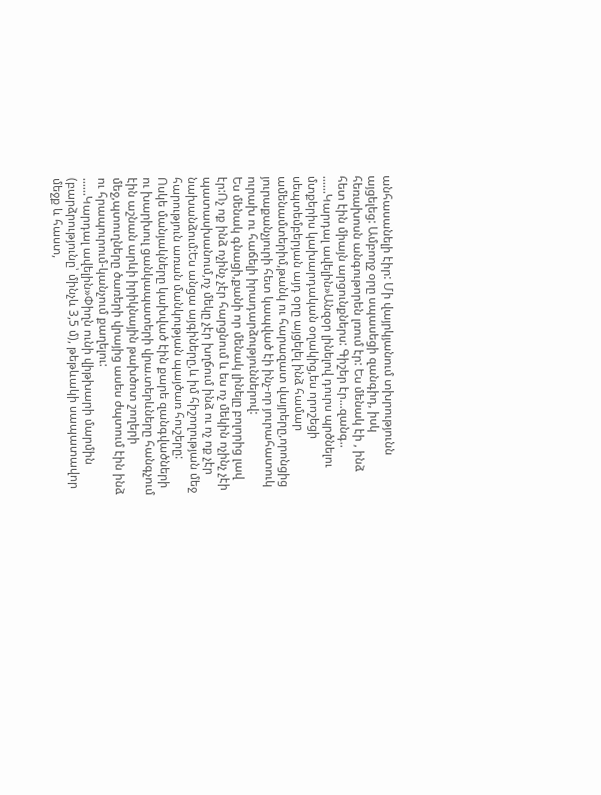անհասանելի էիր: Մի վայրկյանում տխրությունն այցելեց: Ամբողջ օրը սպասեցի զանգիդ, իսկ հեռախոսն անգութորեն լռում էր: Ես մենակ էի , ինձ հետ էին միայն արցունքներս: Գիշեր էր...զանգ..
......Կարդալ ավելին»Անզօր լինելով դուրս պրծնելու մտքերիս կախարդական օղակից,ես որոշեցի սեպտեմբերյան այդ օրը այցելել ինձ համար ամենամտերիմ,թանկ ու հարազատ վայրերը,որոնցից յուրաքանչյուրի հետ կապված էի ինչ-որ յուրահատուկ ուրախ ու հաճելի իրադարձություններով:
Ես մենակ գնացի,քանի որ մենակ լինելը բոլորից լավ էր:Ոչ ոք ինձ ոչինչ չէր հարցնում և ես ոչ մեկին ոչինչ չէի պատասխանում,ոչ մեկը չէր խղճում ինձ ու ոչ ոք չէր նախանձում:Ես անցա այգիները,և իմ հիշողության մեջ հարություն առան մանկության պայծառ հուշերը:
Ոսկե մանյակները կախված էին քարե զանգվածների ու խարխուլ ցանկապատերի վրա.տերևները հանգչում էին աշնան արևի իրիկնային թախծոտ շողերի մեջ,պտուղները ծառերի վրայից ասես ժպտում էին ինձ ու հրապուրում-կանչում քաղելու:
......Կարդալ ավելին»Փիղն ունի վիթխարի մարմին (բարձրությունը՝ մինչև 3,5 մ), թեթևակի սապատավոր մեջք և հաստ,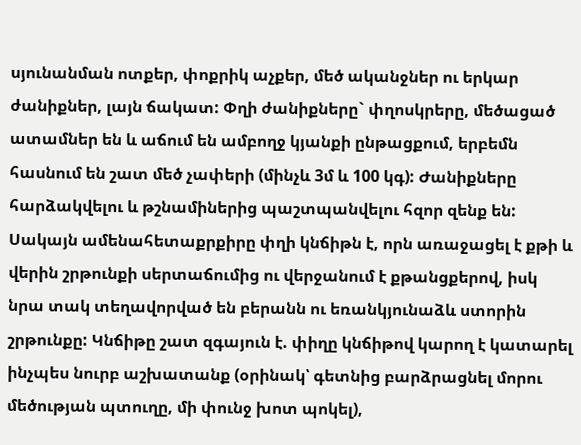սյունանման ոտքեր, փոքրիկ աչքեր, մեծ ականջներ ու երկար ժանիքներ, լայն ճակատ: Փղի ժանիքները` փղոսկրերը, մեծացած ատամներ են և աճում են ամբողջ կյանքի ընթացքում, երբեմն հասնում են շատ մեծ չափերի (մինչև 3մ և 100 կգ): Ժանիքները հարձակվելու և թշնամիներից պաշտպանվելու հզոր զենք են:
Սակայն ամենահետաքրքիրը փղի կնճիթն է, որն առաջացել է քթի և վերին շրթունքի սերտաճումից ու վերջանում է քթանցքերով, իսկ նրա տակ տեղավորված են բերանն ու եռանկյունաձև ստորին շրթունքը: Կնճիթը շատ զգայուն է. փիղը կնճիթով կարող է կատարել ինչպես նուրբ աշխատանք (օրինակ՝ գետնից բարձրացնել մորու մեծության պտուղը, մի փունջ խոտ պոկել),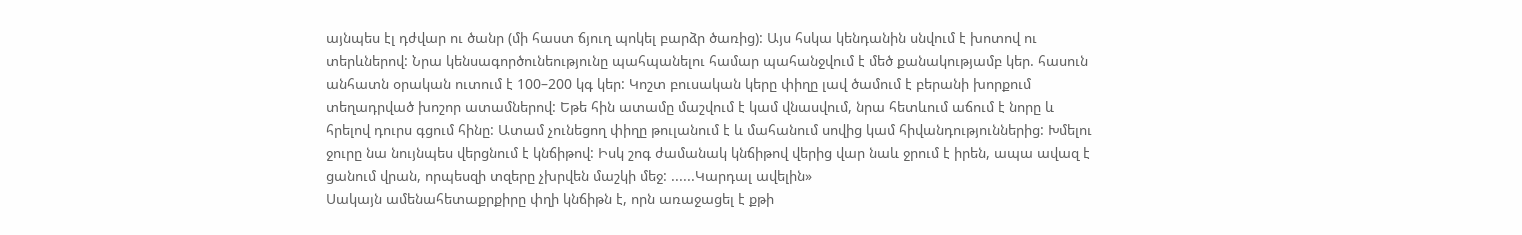այնպես էլ դժվար ու ծանր (մի հաստ ճյուղ պոկել բարձր ծառից): Այս հսկա կենդանին սնվում է խոտով ու տերևներով: Նրա կենսագործունեությունը պահպանելու համար պահանջվում է մեծ քանակությամբ կեր. հասուն անհատն օրական ուտում է 100–200 կգ կեր: Կոշտ բուսական կերը փիղը լավ ծամում է բերանի խորքում տեղադրված խոշոր ատամներով: Եթե հին ատամը մաշվում է կամ վնասվում, նրա հետևում աճում է նորը և հրելով դուրս գցում հինը: Ատամ չունեցող փիղը թուլանում է և մահանում սովից կամ հիվանդություններից: Խմելու ջուրը նա նույնպես վերցնում է կնճիթով: Իսկ շոգ ժամանակ կնճիթով վերից վար նաև ջրում է իրեն, ապա ավազ է ցանում վրան, որպեսզի տզերը չխրվեն մաշկի մեջ: ......Կարդալ ավելին»
Սակայն ամենահետաքրքիրը փղի կնճիթն է, որն առաջացել է քթի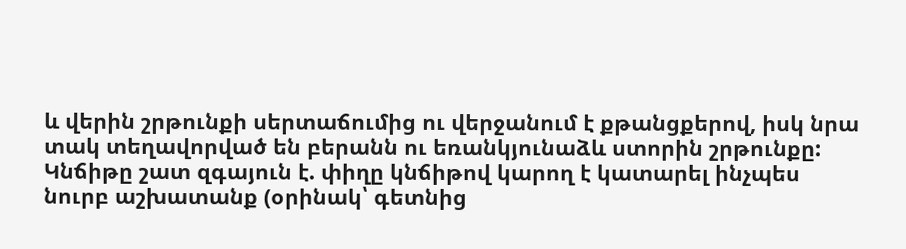և վերին շրթունքի սերտաճումից ու վերջանում է քթանցքերով, իսկ նրա տակ տեղավորված են բերանն ու եռանկյունաձև ստորին շրթունքը: Կնճիթը շատ զգայուն է. փիղը կնճիթով կարող է կատարել ինչպես նուրբ աշխատանք (օրինակ՝ գետնից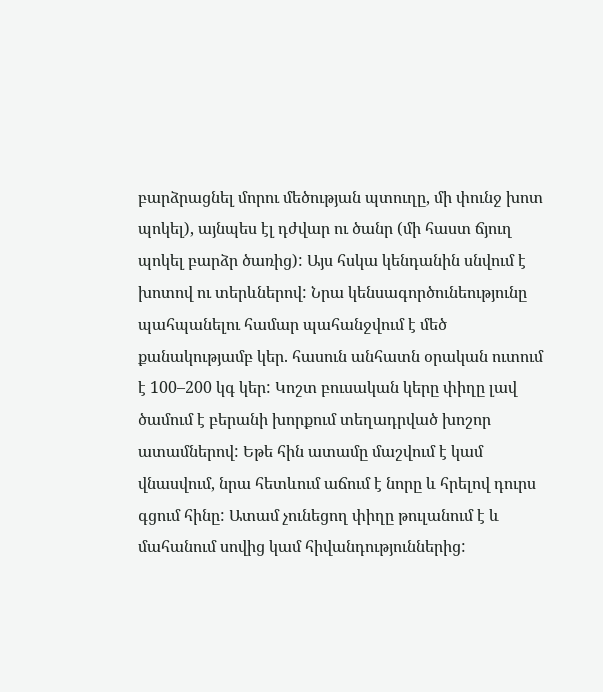բարձրացնել մորու մեծության պտուղը, մի փունջ խոտ պոկել), այնպես էլ դժվար ու ծանր (մի հաստ ճյուղ պոկել բարձր ծառից): Այս հսկա կենդանին սնվում է խոտով ու տերևներով: Նրա կենսագործունեությունը պահպանելու համար պահանջվում է մեծ քանակությամբ կեր. հասուն անհատն օրական ուտում է 100–200 կգ կեր: Կոշտ բուսական կերը փիղը լավ ծամում է բերանի խորքում տեղադրված խոշոր ատամներով: Եթե հին ատամը մաշվում է կամ վնասվում, նրա հետևում աճում է նորը և հրելով դուրս գցում հինը: Ատամ չունեցող փիղը թուլանում է և մահանում սովից կամ հիվանդություններից: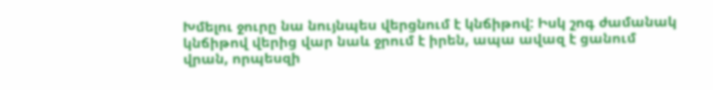Խմելու ջուրը նա նույնպես վերցնում է կնճիթով: Իսկ շոգ ժամանակ կնճիթով վերից վար նաև ջրում է իրեն, ապա ավազ է ցանում վրան, որպեսզի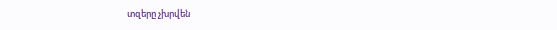տզերը չխրվեն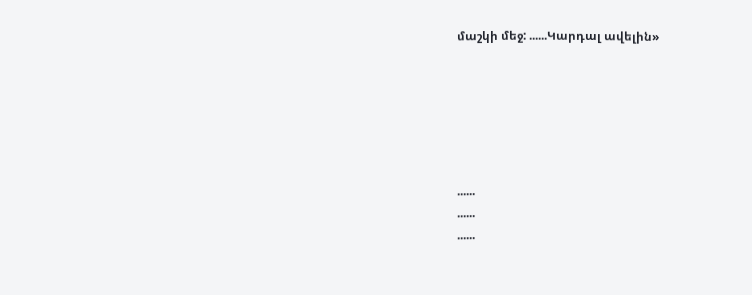մաշկի մեջ: ......Կարդալ ավելին»






......
......
......